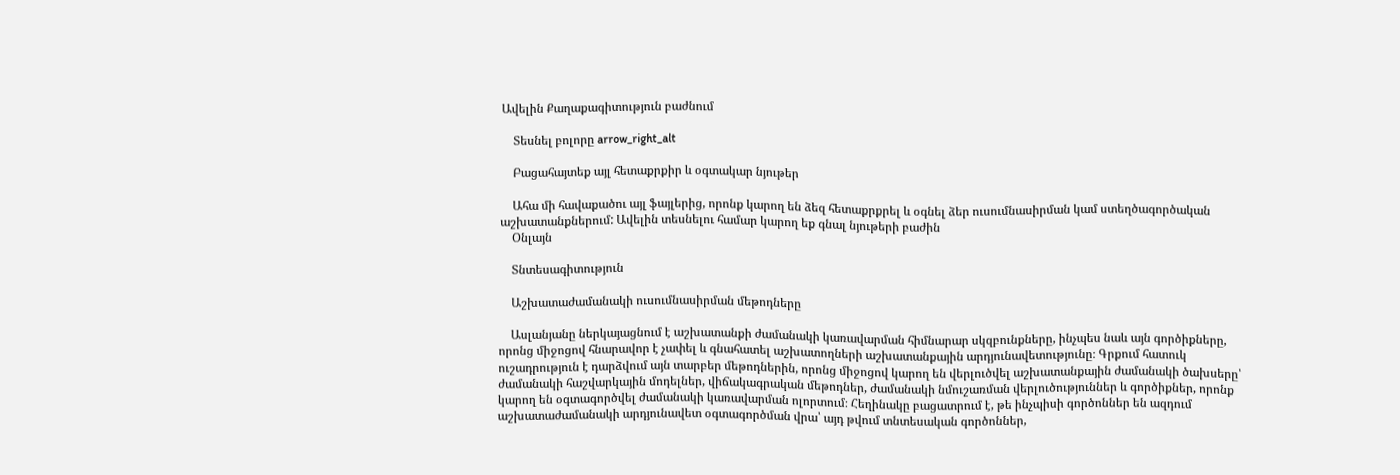Ավելին Քաղաքագիտություն բաժնում

    Տեսնել բոլորը arrow_right_alt

    Բացահայտեք այլ հետաքրքիր և օգտակար նյութեր

    Ահա մի հավաքածու այլ ֆայլերից, որոնք կարող են ձեզ հետաքրքրել և օգնել ձեր ուսումնասիրման կամ ստեղծագործական աշխատանքներում: Ավելին տեսնելու համար կարող եք գնալ նյութերի բաժին
    Օնլայն

    Տնտեսագիտություն

    Աշխատաժամանակի ուսումնասիրման մեթոդները

    Ասլանյանը ներկայացնում է աշխատանքի ժամանակի կառավարման հիմնարար սկզբունքները, ինչպես նաև այն գործիքները, որոնց միջոցով հնարավոր է չափել և գնահատել աշխատողների աշխատանքային արդյունավետությունը։ Գրքում հատուկ ուշադրություն է դարձվում այն տարբեր մեթոդներին, որոնց միջոցով կարող են վերլուծվել աշխատանքային ժամանակի ծախսերը՝ ժամանակի հաշվարկային մոդելներ, վիճակագրական մեթոդներ, ժամանակի նմուշառման վերլուծություններ և գործիքներ, որոնք կարող են օգտագործվել ժամանակի կառավարման ոլորտում։ Հեղինակը բացատրում է, թե ինչպիսի գործոններ են ազդում աշխատաժամանակի արդյունավետ օգտագործման վրա՝ այդ թվում տնտեսական գործոններ,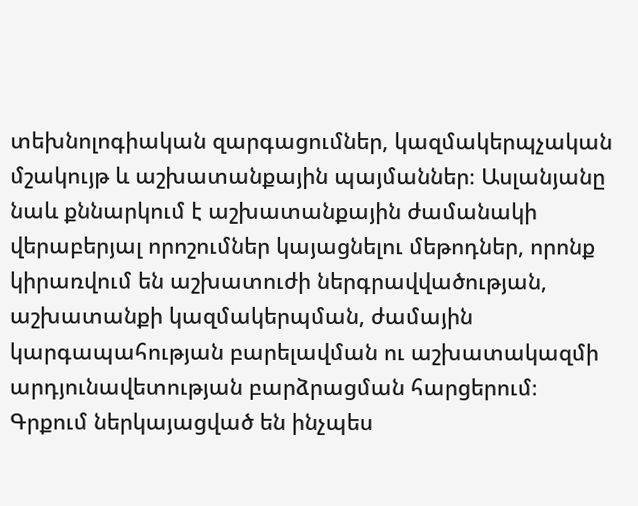տեխնոլոգիական զարգացումներ, կազմակերպչական մշակույթ և աշխատանքային պայմաններ։ Ասլանյանը նաև քննարկում է աշխատանքային ժամանակի վերաբերյալ որոշումներ կայացնելու մեթոդներ, որոնք կիրառվում են աշխատուժի ներգրավվածության, աշխատանքի կազմակերպման, ժամային կարգապահության բարելավման ու աշխատակազմի արդյունավետության բարձրացման հարցերում։ Գրքում ներկայացված են ինչպես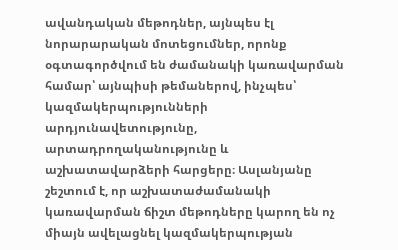ավանդական մեթոդներ, այնպես էլ նորարարական մոտեցումներ, որոնք օգտագործվում են ժամանակի կառավարման համար՝ այնպիսի թեմաներով, ինչպես՝ կազմակերպությունների արդյունավետությունը, արտադրողականությունը և աշխատավարձերի հարցերը։ Ասլանյանը շեշտում է, որ աշխատաժամանակի կառավարման ճիշտ մեթոդները կարող են ոչ միայն ավելացնել կազմակերպության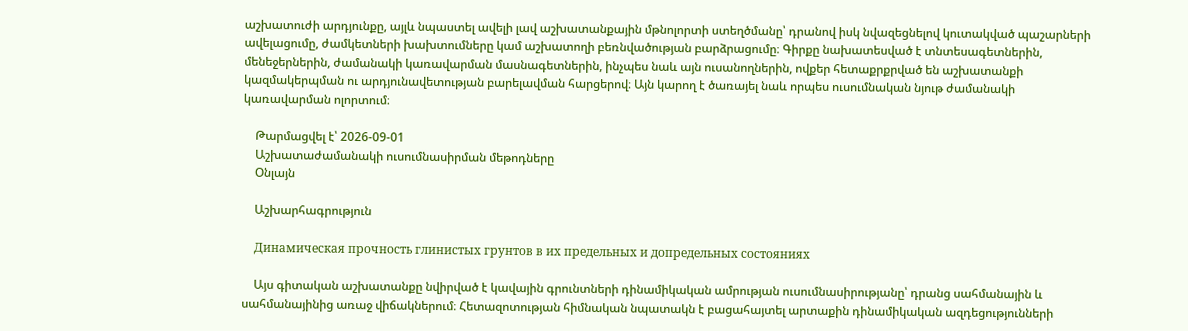աշխատուժի արդյունքը, այլև նպաստել ավելի լավ աշխատանքային մթնոլորտի ստեղծմանը՝ դրանով իսկ նվազեցնելով կուտակված պաշարների ավելացումը, ժամկետների խախտումները կամ աշխատողի բեռնվածության բարձրացումը։ Գիրքը նախատեսված է տնտեսագետներին, մենեջերներին, ժամանակի կառավարման մասնագետներին, ինչպես նաև այն ուսանողներին, ովքեր հետաքրքրված են աշխատանքի կազմակերպման ու արդյունավետության բարելավման հարցերով։ Այն կարող է ծառայել նաև որպես ուսումնական նյութ ժամանակի կառավարման ոլորտում։

    Թարմացվել է՝ 2026-09-01
    Աշխատաժամանակի ուսումնասիրման մեթոդները
    Օնլայն

    Աշխարհագրություն

    Динамическая прочность глинистых грунтов в их предельных и допредельных состояниях

    Այս գիտական աշխատանքը նվիրված է կավային գրունտների դինամիկական ամրության ուսումնասիրությանը՝ դրանց սահմանային և սահմանայինից առաջ վիճակներում։ Հետազոտության հիմնական նպատակն է բացահայտել արտաքին դինամիկական ազդեցությունների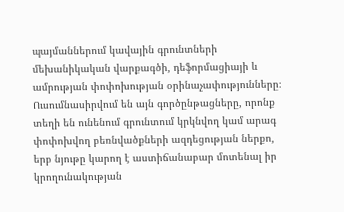պայմաններում կավային գրունտների մեխանիկական վարքագծի, դեֆորմացիայի և ամրության փոփոխության օրինաչափությունները։ Ուսումնասիրվում են այն գործընթացները, որոնք տեղի են ունենում գրունտում կրկնվող կամ արագ փոփոխվող բեռնվածքների ազդեցության ներքո, երբ նյութը կարող է աստիճանաբար մոտենալ իր կրողունակության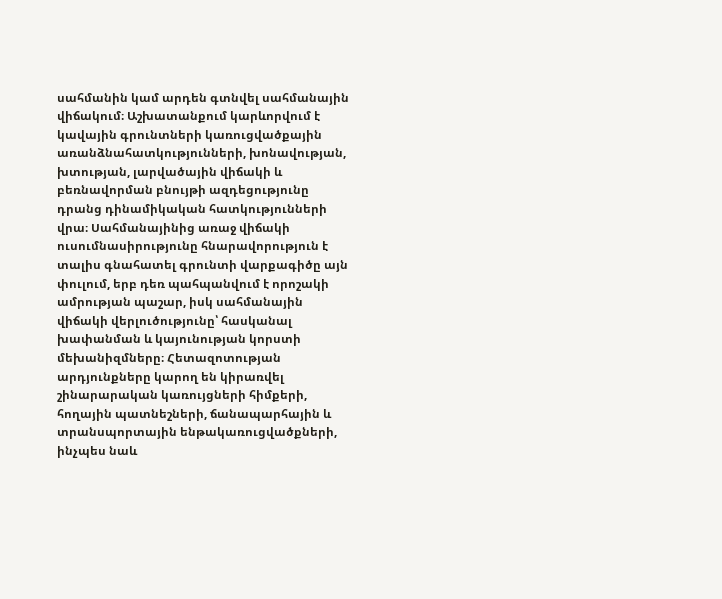սահմանին կամ արդեն գտնվել սահմանային վիճակում։ Աշխատանքում կարևորվում է կավային գրունտների կառուցվածքային առանձնահատկությունների, խոնավության, խտության, լարվածային վիճակի և բեռնավորման բնույթի ազդեցությունը դրանց դինամիկական հատկությունների վրա։ Սահմանայինից առաջ վիճակի ուսումնասիրությունը հնարավորություն է տալիս գնահատել գրունտի վարքագիծը այն փուլում, երբ դեռ պահպանվում է որոշակի ամրության պաշար, իսկ սահմանային վիճակի վերլուծությունը՝ հասկանալ խափանման և կայունության կորստի մեխանիզմները։ Հետազոտության արդյունքները կարող են կիրառվել շինարարական կառույցների հիմքերի, հողային պատնեշների, ճանապարհային և տրանսպորտային ենթակառուցվածքների, ինչպես նաև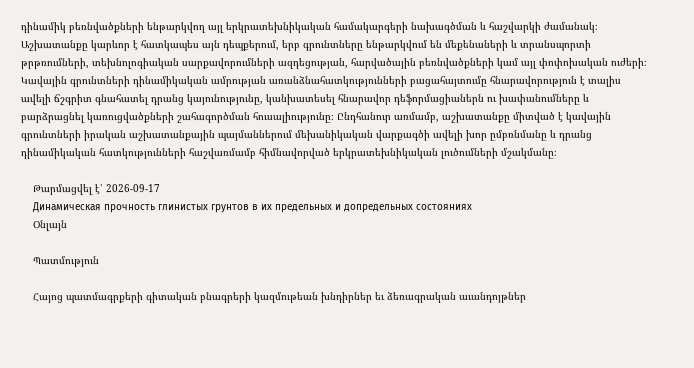դինամիկ բեռնվածքների ենթարկվող այլ երկրատեխնիկական համակարգերի նախագծման և հաշվարկի ժամանակ։ Աշխատանքը կարևոր է հատկապես այն դեպքերում, երբ գրունտները ենթարկվում են մեքենաների և տրանսպորտի թրթռումների, տեխնոլոգիական սարքավորումների ազդեցության, հարվածային բեռնվածքների կամ այլ փոփոխական ուժերի։ Կավային գրունտների դինամիկական ամրության առանձնահատկությունների բացահայտումը հնարավորություն է տալիս ավելի ճշգրիտ գնահատել դրանց կայունությունը, կանխատեսել հնարավոր դեֆորմացիաներն ու խափանումները և բարձրացնել կառուցվածքների շահագործման հուսալիությունը։ Ընդհանուր առմամբ, աշխատանքը միտված է կավային գրունտների իրական աշխատանքային պայմաններում մեխանիկական վարքագծի ավելի խոր ըմբռնմանը և դրանց դինամիկական հատկությունների հաշվառմամբ հիմնավորված երկրատեխնիկական լուծումների մշակմանը։

    Թարմացվել է՝ 2026-09-17
    Динамическая прочность глинистых грунтов в их предельных и допредельных состояниях
    Օնլայն

    Պատմություն

    Հայոց պատմագրքերի գիտական բնագրերի կազմութեան խնդիրներ եւ ձեռագրական աւանդոյթներ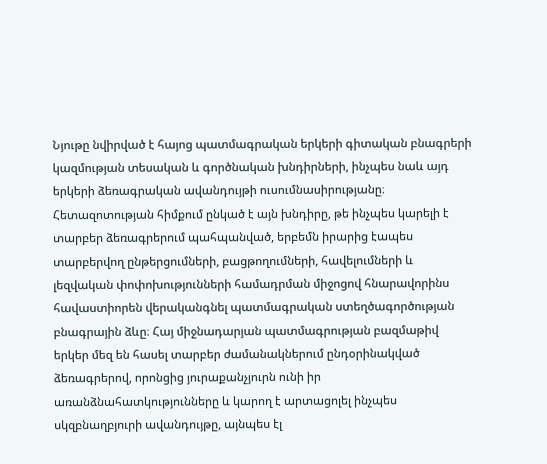Նյութը նվիրված է հայոց պատմագրական երկերի գիտական բնագրերի կազմության տեսական և գործնական խնդիրների, ինչպես նաև այդ երկերի ձեռագրական ավանդույթի ուսումնասիրությանը։ Հետազոտության հիմքում ընկած է այն խնդիրը, թե ինչպես կարելի է տարբեր ձեռագրերում պահպանված, երբեմն իրարից էապես տարբերվող ընթերցումների, բացթողումների, հավելումների և լեզվական փոփոխությունների համադրման միջոցով հնարավորինս հավաստիորեն վերականգնել պատմագրական ստեղծագործության բնագրային ձևը։ Հայ միջնադարյան պատմագրության բազմաթիվ երկեր մեզ են հասել տարբեր ժամանակներում ընդօրինակված ձեռագրերով, որոնցից յուրաքանչյուրն ունի իր առանձնահատկությունները և կարող է արտացոլել ինչպես սկզբնաղբյուրի ավանդույթը, այնպես էլ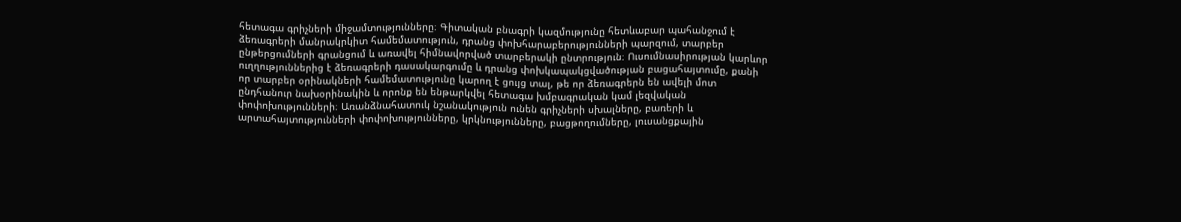հետագա գրիչների միջամտությունները։ Գիտական բնագրի կազմությունը հետևաբար պահանջում է ձեռագրերի մանրակրկիտ համեմատություն, դրանց փոխհարաբերությունների պարզում, տարբեր ընթերցումների գրանցում և առավել հիմնավորված տարբերակի ընտրություն։ Ուսումնասիրության կարևոր ուղղություններից է ձեռագրերի դասակարգումը և դրանց փոխկապակցվածության բացահայտումը, քանի որ տարբեր օրինակների համեմատությունը կարող է ցույց տալ, թե որ ձեռագրերն են ավելի մոտ ընդհանուր նախօրինակին և որոնք են ենթարկվել հետագա խմբագրական կամ լեզվական փոփոխությունների։ Առանձնահատուկ նշանակություն ունեն գրիչների սխալները, բառերի և արտահայտությունների փոփոխությունները, կրկնությունները, բացթողումները, լուսանցքային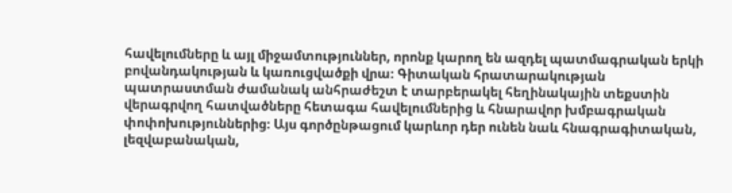հավելումները և այլ միջամտություններ, որոնք կարող են ազդել պատմագրական երկի բովանդակության և կառուցվածքի վրա։ Գիտական հրատարակության պատրաստման ժամանակ անհրաժեշտ է տարբերակել հեղինակային տեքստին վերագրվող հատվածները հետագա հավելումներից և հնարավոր խմբագրական փոփոխություններից։ Այս գործընթացում կարևոր դեր ունեն նաև հնագրագիտական, լեզվաբանական,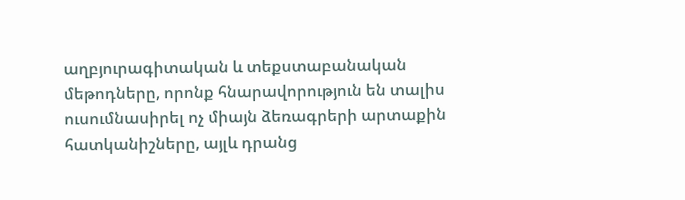աղբյուրագիտական և տեքստաբանական մեթոդները, որոնք հնարավորություն են տալիս ուսումնասիրել ոչ միայն ձեռագրերի արտաքին հատկանիշները, այլև դրանց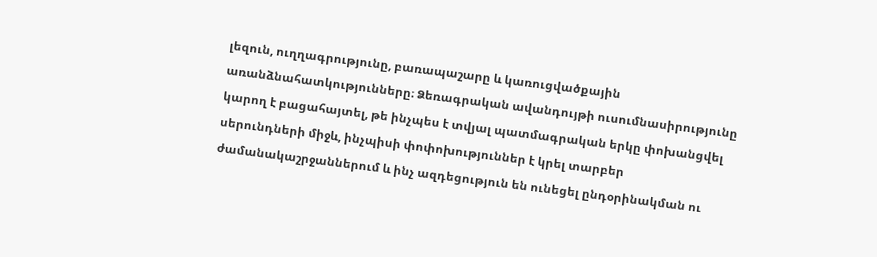լեզուն, ուղղագրությունը, բառապաշարը և կառուցվածքային առանձնահատկությունները։ Ձեռագրական ավանդույթի ուսումնասիրությունը կարող է բացահայտել, թե ինչպես է տվյալ պատմագրական երկը փոխանցվել սերունդների միջև, ինչպիսի փոփոխություններ է կրել տարբեր ժամանակաշրջաններում և ինչ ազդեցություն են ունեցել ընդօրինակման ու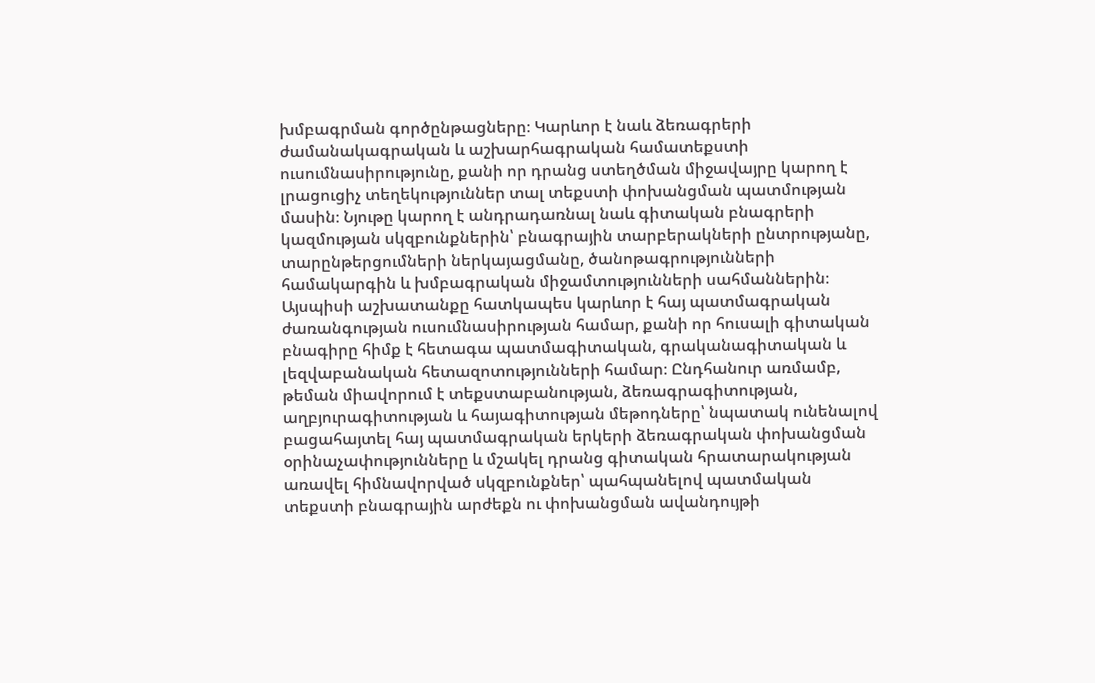խմբագրման գործընթացները։ Կարևոր է նաև ձեռագրերի ժամանակագրական և աշխարհագրական համատեքստի ուսումնասիրությունը, քանի որ դրանց ստեղծման միջավայրը կարող է լրացուցիչ տեղեկություններ տալ տեքստի փոխանցման պատմության մասին։ Նյութը կարող է անդրադառնալ նաև գիտական բնագրերի կազմության սկզբունքներին՝ բնագրային տարբերակների ընտրությանը, տարընթերցումների ներկայացմանը, ծանոթագրությունների համակարգին և խմբագրական միջամտությունների սահմաններին։ Այսպիսի աշխատանքը հատկապես կարևոր է հայ պատմագրական ժառանգության ուսումնասիրության համար, քանի որ հուսալի գիտական բնագիրը հիմք է հետագա պատմագիտական, գրականագիտական և լեզվաբանական հետազոտությունների համար։ Ընդհանուր առմամբ, թեման միավորում է տեքստաբանության, ձեռագրագիտության, աղբյուրագիտության և հայագիտության մեթոդները՝ նպատակ ունենալով բացահայտել հայ պատմագրական երկերի ձեռագրական փոխանցման օրինաչափությունները և մշակել դրանց գիտական հրատարակության առավել հիմնավորված սկզբունքներ՝ պահպանելով պատմական տեքստի բնագրային արժեքն ու փոխանցման ավանդույթի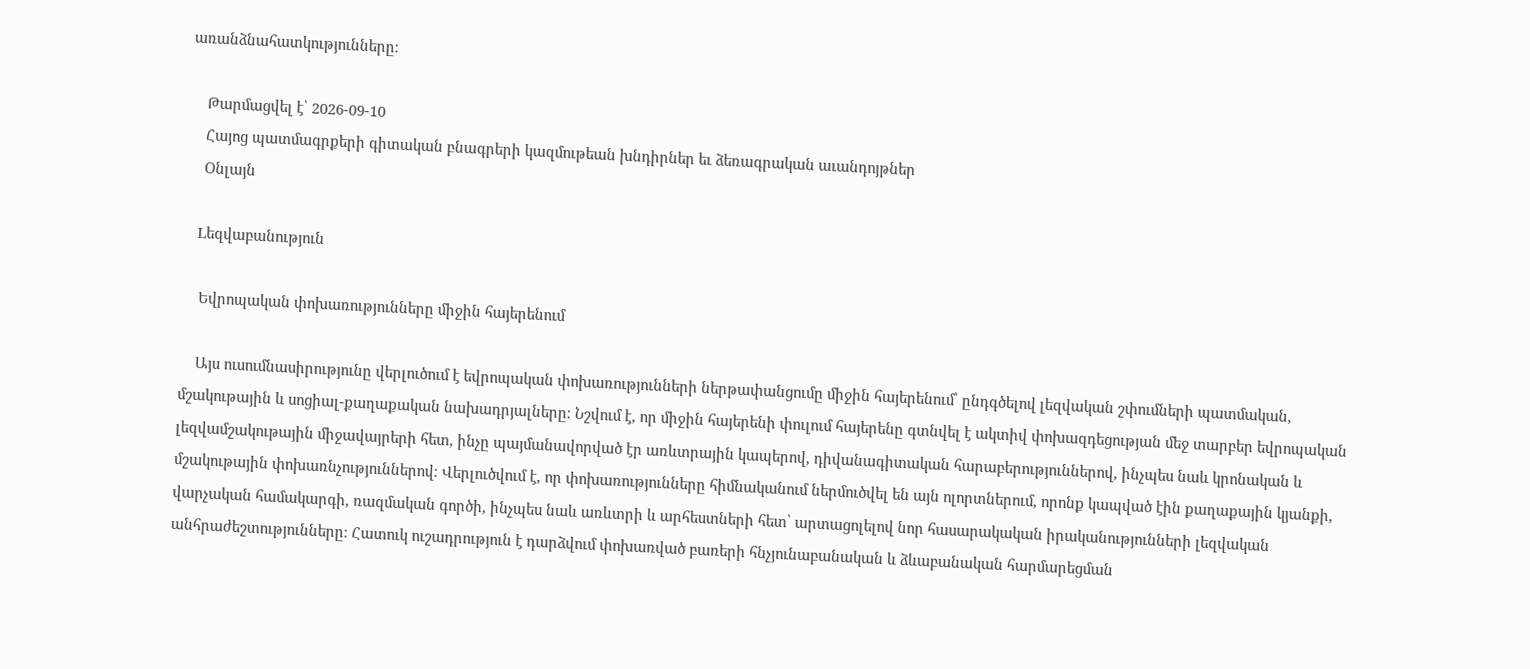առանձնահատկությունները։

    Թարմացվել է՝ 2026-09-10
    Հայոց պատմագրքերի գիտական բնագրերի կազմութեան խնդիրներ եւ ձեռագրական աւանդոյթներ
    Օնլայն

    Lեզվաբանություն

    Եվրոպական փոխառությունները միջին հայերենում

    Այս ուսումնասիրությունը վերլուծում է եվրոպական փոխառությունների ներթափանցումը միջին հայերենում՝ ընդգծելով լեզվական շփումների պատմական, մշակութային և սոցիալ-քաղաքական նախադրյալները։ Նշվում է, որ միջին հայերենի փուլում հայերենը գտնվել է ակտիվ փոխազդեցության մեջ տարբեր եվրոպական լեզվամշակութային միջավայրերի հետ, ինչը պայմանավորված էր առևտրային կապերով, դիվանագիտական հարաբերություններով, ինչպես նաև կրոնական և մշակութային փոխառնչություններով։ Վերլուծվում է, որ փոխառությունները հիմնականում ներմուծվել են այն ոլորտներում, որոնք կապված էին քաղաքային կյանքի, վարչական համակարգի, ռազմական գործի, ինչպես նաև առևտրի և արհեստների հետ՝ արտացոլելով նոր հասարակական իրականությունների լեզվական անհրաժեշտությունները։ Հատուկ ուշադրություն է դարձվում փոխառված բառերի հնչյունաբանական և ձևաբանական հարմարեցման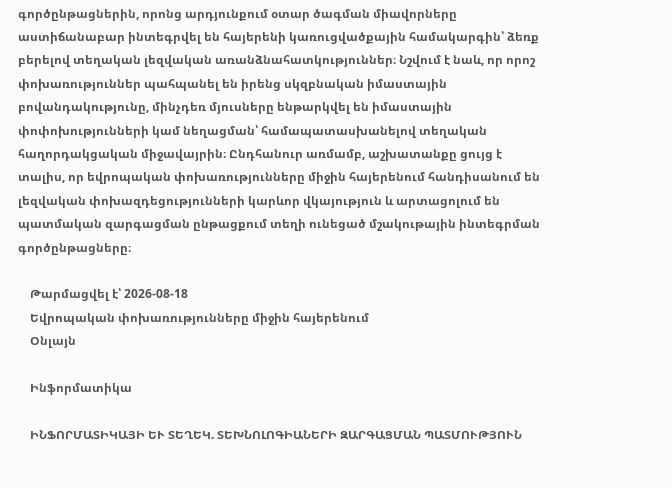գործընթացներին, որոնց արդյունքում օտար ծագման միավորները աստիճանաբար ինտեգրվել են հայերենի կառուցվածքային համակարգին՝ ձեռք բերելով տեղական լեզվական առանձնահատկություններ։ Նշվում է նաև, որ որոշ փոխառություններ պահպանել են իրենց սկզբնական իմաստային բովանդակությունը, մինչդեռ մյուսները ենթարկվել են իմաստային փոփոխությունների կամ նեղացման՝ համապատասխանելով տեղական հաղորդակցական միջավայրին։ Ընդհանուր առմամբ, աշխատանքը ցույց է տալիս, որ եվրոպական փոխառությունները միջին հայերենում հանդիսանում են լեզվական փոխազդեցությունների կարևոր վկայություն և արտացոլում են պատմական զարգացման ընթացքում տեղի ունեցած մշակութային ինտեգրման գործընթացները։

    Թարմացվել է՝ 2026-08-18
    Եվրոպական փոխառությունները միջին հայերենում
    Օնլայն

    Ինֆորմատիկա

    ԻՆՖՈՐՄԱՏԻԿԱՅԻ ԵՒ ՏԵՂԵԿ. ՏԵԽՆՈԼՈԳԻԱՆԵՐԻ ԶԱՐԳԱՑՄԱՆ ՊԱՏՄՈՒԹՅՈՒՆ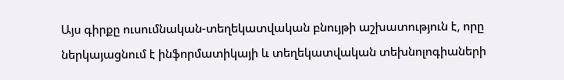Այս գիրքը ուսումնական-տեղեկատվական բնույթի աշխատություն է, որը ներկայացնում է ինֆորմատիկայի և տեղեկատվական տեխնոլոգիաների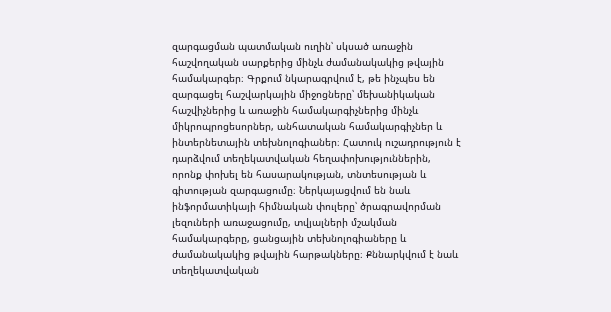զարգացման պատմական ուղին՝ սկսած առաջին հաշվողական սարքերից մինչև ժամանակակից թվային համակարգեր։ Գրքում նկարագրվում է, թե ինչպես են զարգացել հաշվարկային միջոցները՝ մեխանիկական հաշվիչներից և առաջին համակարգիչներից մինչև միկրոպրոցեսորներ, անհատական համակարգիչներ և ինտերնետային տեխնոլոգիաներ։ Հատուկ ուշադրություն է դարձվում տեղեկատվական հեղափոխություններին, որոնք փոխել են հասարակության, տնտեսության և գիտության զարգացումը։ Ներկայացվում են նաև ինֆորմատիկայի հիմնական փուլերը՝ ծրագրավորման լեզուների առաջացումը, տվյալների մշակման համակարգերը, ցանցային տեխնոլոգիաները և ժամանակակից թվային հարթակները։ Քննարկվում է նաև տեղեկատվական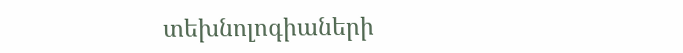տեխնոլոգիաների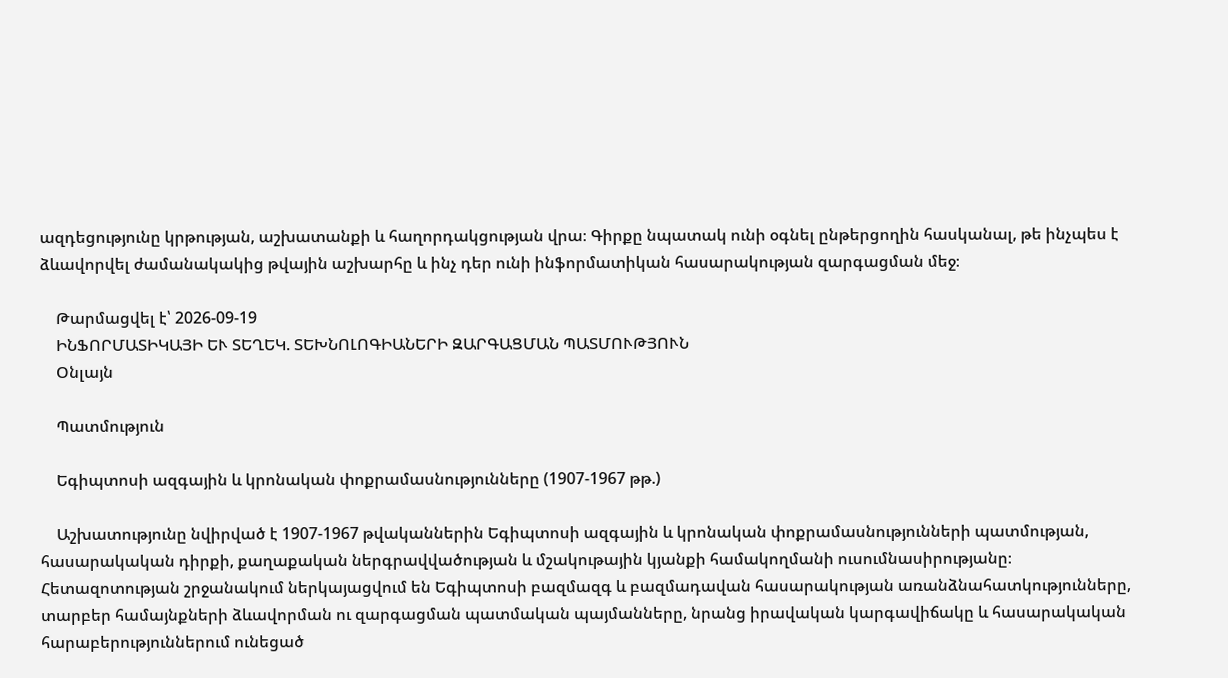ազդեցությունը կրթության, աշխատանքի և հաղորդակցության վրա։ Գիրքը նպատակ ունի օգնել ընթերցողին հասկանալ, թե ինչպես է ձևավորվել ժամանակակից թվային աշխարհը և ինչ դեր ունի ինֆորմատիկան հասարակության զարգացման մեջ։

    Թարմացվել է՝ 2026-09-19
    ԻՆՖՈՐՄԱՏԻԿԱՅԻ ԵՒ ՏԵՂԵԿ. ՏԵԽՆՈԼՈԳԻԱՆԵՐԻ ԶԱՐԳԱՑՄԱՆ ՊԱՏՄՈՒԹՅՈՒՆ
    Օնլայն

    Պատմություն

    Եգիպտոսի ազգային և կրոնական փոքրամասնությունները (1907-1967 թթ.)

    Աշխատությունը նվիրված է 1907-1967 թվականներին Եգիպտոսի ազգային և կրոնական փոքրամասնությունների պատմության, հասարակական դիրքի, քաղաքական ներգրավվածության և մշակութային կյանքի համակողմանի ուսումնասիրությանը։ Հետազոտության շրջանակում ներկայացվում են Եգիպտոսի բազմազգ և բազմադավան հասարակության առանձնահատկությունները, տարբեր համայնքների ձևավորման ու զարգացման պատմական պայմանները, նրանց իրավական կարգավիճակը և հասարակական հարաբերություններում ունեցած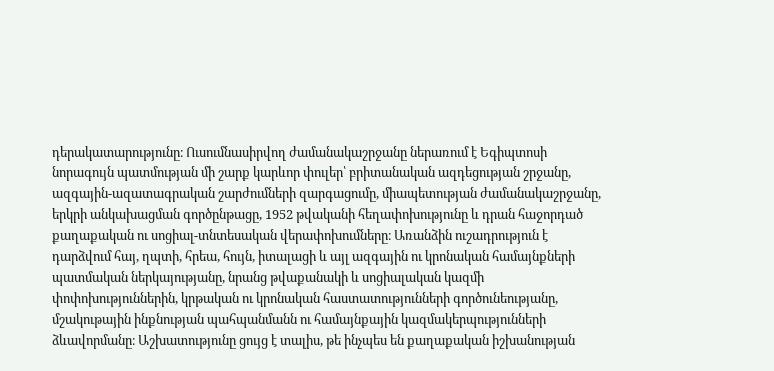դերակատարությունը։ Ուսումնասիրվող ժամանակաշրջանը ներառում է Եգիպտոսի նորագույն պատմության մի շարք կարևոր փուլեր՝ բրիտանական ազդեցության շրջանը, ազգային-ազատագրական շարժումների զարգացումը, միապետության ժամանակաշրջանը, երկրի անկախացման գործընթացը, 1952 թվականի հեղափոխությունը և դրան հաջորդած քաղաքական ու սոցիալ-տնտեսական վերափոխումները։ Առանձին ուշադրություն է դարձվում հայ, ղպտի, հրեա, հույն, իտալացի և այլ ազգային ու կրոնական համայնքների պատմական ներկայությանը, նրանց թվաքանակի և սոցիալական կազմի փոփոխություններին, կրթական ու կրոնական հաստատությունների գործունեությանը, մշակութային ինքնության պահպանմանն ու համայնքային կազմակերպությունների ձևավորմանը։ Աշխատությունը ցույց է տալիս, թե ինչպես են քաղաքական իշխանության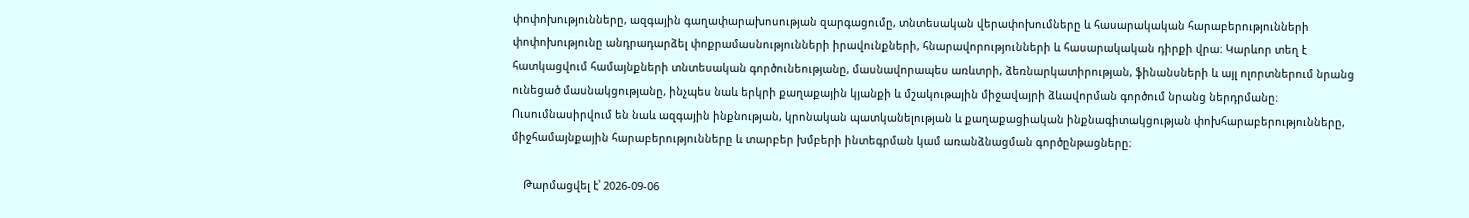փոփոխությունները, ազգային գաղափարախոսության զարգացումը, տնտեսական վերափոխումները և հասարակական հարաբերությունների փոփոխությունը անդրադարձել փոքրամասնությունների իրավունքների, հնարավորությունների և հասարակական դիրքի վրա։ Կարևոր տեղ է հատկացվում համայնքների տնտեսական գործունեությանը, մասնավորապես առևտրի, ձեռնարկատիրության, ֆինանսների և այլ ոլորտներում նրանց ունեցած մասնակցությանը, ինչպես նաև երկրի քաղաքային կյանքի և մշակութային միջավայրի ձևավորման գործում նրանց ներդրմանը։ Ուսումնասիրվում են նաև ազգային ինքնության, կրոնական պատկանելության և քաղաքացիական ինքնագիտակցության փոխհարաբերությունները, միջհամայնքային հարաբերությունները և տարբեր խմբերի ինտեգրման կամ առանձնացման գործընթացները։

    Թարմացվել է՝ 2026-09-06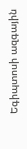Եգիպտոսի ազգային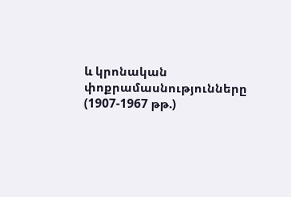և կրոնական փոքրամասնությունները (1907-1967 թթ.)